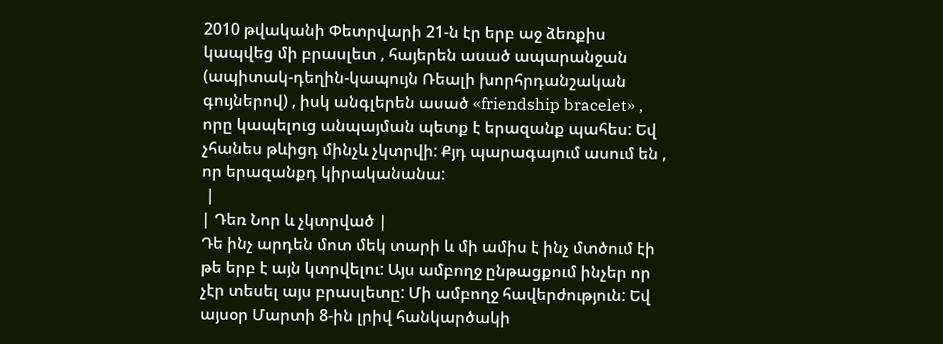2010 թվականի Փետրվարի 21-ն էր երբ աջ ձեռքիս կապվեց մի բրասլետ , հայերեն ասած ապարանջան (ապիտակ-դեղին-կապույն Ռեալի խորհրդանշական գույներով) , իսկ անգլերեն ասած «friendship bracelet» , որը կապելուց անպայման պետք է երազանք պահես: Եվ չհանես թևիցդ մինչև չկտրվի: Քյդ պարագայում ասում են , որ երազանքդ կիրականանա:
 |
| Դեռ Նոր և չկտրված |
Դե ինչ արդեն մոտ մեկ տարի և մի ամիս է ինչ մտծում էի թե երբ է այն կտրվելու: Այս ամբողջ ընթացքում ինչեր որ չէր տեսել այս բրասլետը: Մի ամբողջ հավերժություն: Եվ այսօր Մարտի 8-ին լրիվ հանկարծակի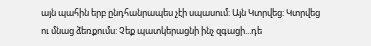այն պահին երբ ընդհանրապես չէի սպասում: Այն Կտրվեց: Կտրվեց ու մնաց ձեռքումս: Չեք պատկերացնի ինչ զգացի...դե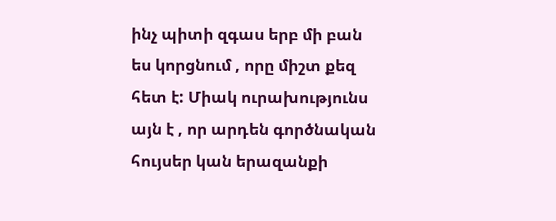ինչ պիտի զգաս երբ մի բան ես կորցնում , որը միշտ քեզ հետ է: Միակ ուրախությունս այն է , որ արդեն գործնական հույսեր կան երազանքի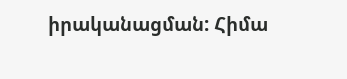իրականացման: Հիմա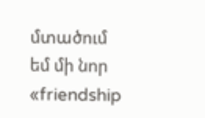մտածում եմ մի նոր «friendship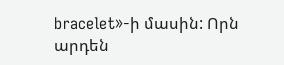bracelet»-ի մասին: Որն արդեն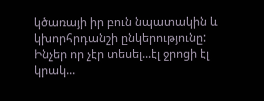կծառայի իր բուն նպատակին և կխորհրդանշի ընկերությունը:
Ինչեր որ չէր տեսել...էլ ջրոցի էլ կրակ...